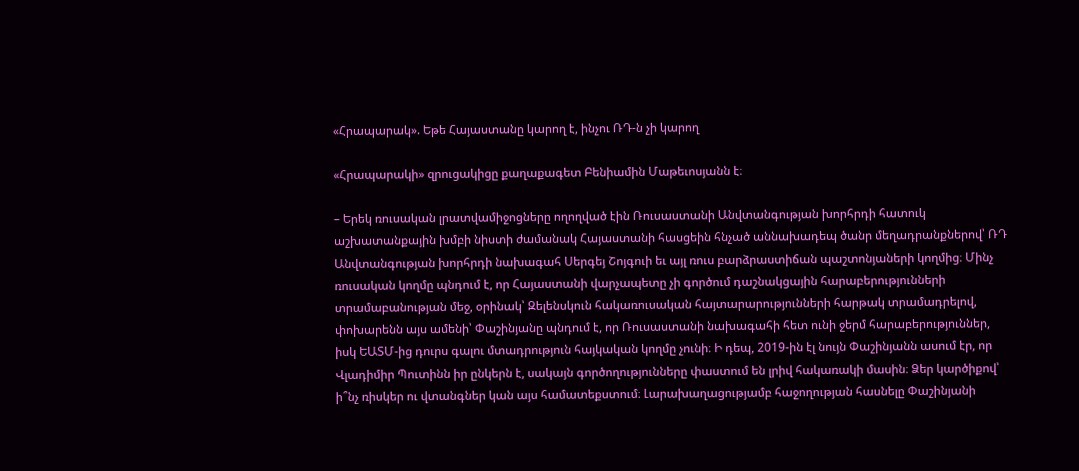«Հրապարակ». Եթե Հայաստանը կարող է, ինչու ՌԴ-ն չի կարող

«Հրապարակի» զրուցակիցը քաղաքագետ Բենիամին Մաթեւոսյանն է։

– Երեկ ռուսական լրատվամիջոցները ողողված էին Ռուսաստանի Անվտանգության խորհրդի հատուկ աշխատանքային խմբի նիստի ժամանակ Հայաստանի հասցեին հնչած աննախադեպ ծանր մեղադրանքներով՝ ՌԴ Անվտանգության խորհրդի նախագահ Սերգեյ Շոյգուի եւ այլ ռուս բարձրաստիճան պաշտոնյաների կողմից։ Մինչ ռուսական կողմը պնդում է, որ Հայաստանի վարչապետը չի գործում դաշնակցային հարաբերությունների տրամաբանության մեջ, օրինակ՝ Զելենսկուն հակառուսական հայտարարությունների հարթակ տրամադրելով, փոխարենն այս ամենի՝ Փաշինյանը պնդում է, որ Ռուսաստանի նախագահի հետ ունի ջերմ հարաբերություններ, իսկ ԵԱՏՄ-ից դուրս գալու մտադրություն հայկական կողմը չունի։ Ի դեպ, 2019-ին էլ նույն Փաշինյանն ասում էր, որ Վլադիմիր Պուտինն իր ընկերն է, սակայն գործողությունները փաստում են լրիվ հակառակի մասին։ Ձեր կարծիքով՝ ի՞նչ ռիսկեր ու վտանգներ կան այս համատեքստում։ Լարախաղացությամբ հաջողության հասնելը Փաշինյանի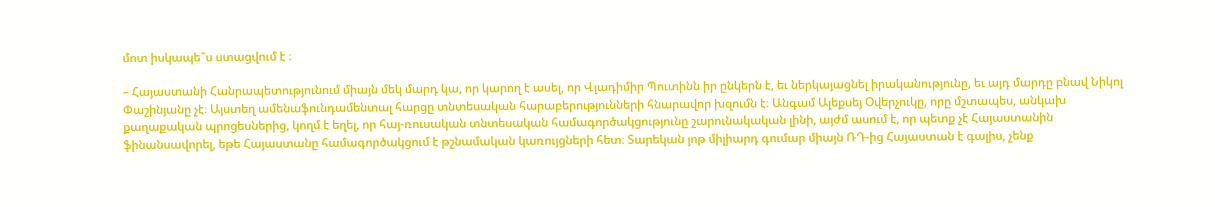մոտ իսկապե՞ս ստացվում է ։

– Հայաստանի Հանրապետությունում միայն մեկ մարդ կա, որ կարող է ասել, որ Վլադիմիր Պուտինն իր ընկերն է, եւ ներկայացնել իրականությունը, եւ այդ մարդը բնավ Նիկոլ Փաշինյանը չէ։ Այստեղ ամենաֆունդամենտալ հարցը տնտեսական հարաբերությունների հնարավոր խզումն է։ Անգամ Ալեքսեյ Օվերչուկը, որը մշտապես, անկախ քաղաքական պրոցեսներից, կողմ է եղել, որ հայ-ռուսական տնտեսական համագործակցությունը շարունակական լինի, այժմ ասում է, որ պետք չէ Հայաստանին ֆինանսավորել, եթե Հայաստանը համագործակցում է թշնամական կառույցների հետ։ Տարեկան յոթ միլիարդ գումար միայն ՌԴ-ից Հայաստան է գալիս, չենք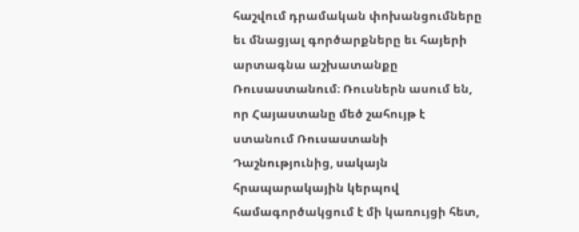հաշվում դրամական փոխանցումները եւ մնացյալ գործարքները եւ հայերի արտագնա աշխատանքը Ռուսաստանում։ Ռուսներն ասում են, որ Հայաստանը մեծ շահույթ է ստանում Ռուսաստանի Դաշնությունից, սակայն հրապարակային կերպով համագործակցում է մի կառույցի հետ,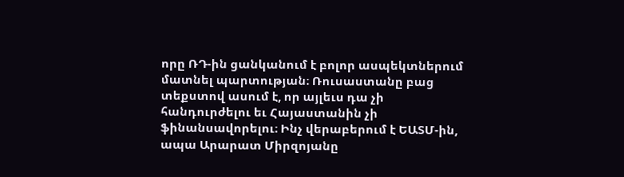որը ՌԴ-ին ցանկանում է բոլոր ասպեկտներում մատնել պարտության։ Ռուսաստանը բաց տեքստով ասում է, որ այլեւս դա չի հանդուրժելու եւ Հայաստանին չի ֆինանսավորելու։ Ինչ վերաբերում է ԵԱՏՄ-ին, ապա Արարատ Միրզոյանը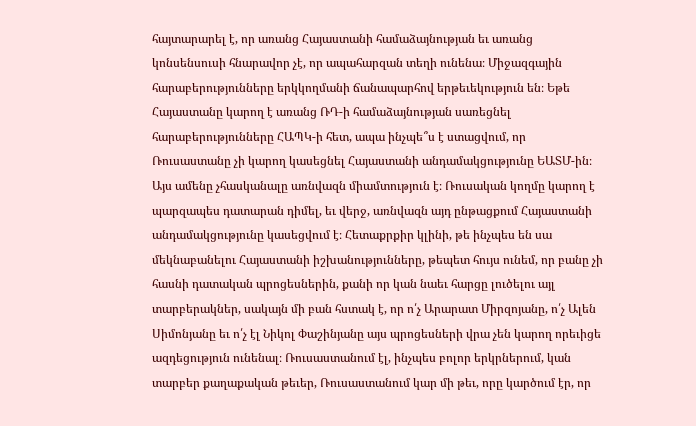հայտարարել է, որ առանց Հայաստանի համաձայնության եւ առանց կոնսենսուսի հնարավոր չէ, որ ապահարզան տեղի ունենա։ Միջազգային հարաբերությունները երկկողմանի ճանապարհով երթեւեկություն են։ Եթե Հայաստանը կարող է առանց ՌԴ-ի համաձայնության սառեցնել հարաբերությունները ՀԱՊԿ-ի հետ, ապա ինչպե՞ս է ստացվում, որ Ռուսաստանը չի կարող կասեցնել Հայաստանի անդամակցությունը ԵԱՏՄ-ին։ Այս ամենը չհասկանալը առնվազն միամտություն է։ Ռուսական կողմը կարող է պարզապես դատարան դիմել, եւ վերջ, առնվազն այդ ընթացքում Հայաստանի անդամակցությունը կասեցվում է։ Հետաքրքիր կլինի, թե ինչպես են սա մեկնաբանելու Հայաստանի իշխանությունները, թեպետ հույս ունեմ, որ բանը չի հասնի դատական պրոցեսներին, քանի որ կան նաեւ հարցը լուծելու այլ տարբերակներ, սակայն մի բան հստակ է, որ ո՛չ Արարատ Միրզոյանը, ո՛չ Ալեն Սիմոնյանը եւ ո՛չ էլ Նիկոլ Փաշինյանը այս պրոցեսների վրա չեն կարող որեւիցե ազդեցություն ունենալ։ Ռուսաստանում էլ, ինչպես բոլոր երկրներում, կան տարբեր քաղաքական թեւեր, Ռուսաստանում կար մի թեւ, որը կարծում էր, որ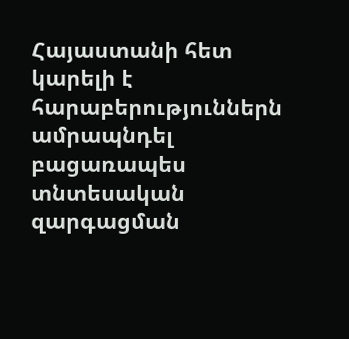Հայաստանի հետ կարելի է հարաբերություններն ամրապնդել բացառապես տնտեսական զարգացման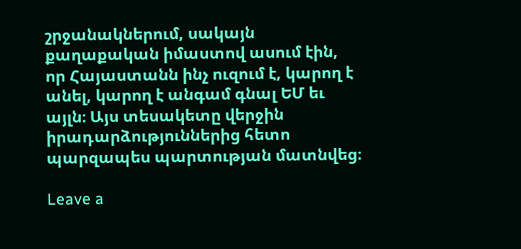շրջանակներում, սակայն քաղաքական իմաստով ասում էին, որ Հայաստանն ինչ ուզում է, կարող է անել, կարող է անգամ գնալ ԵՄ եւ այլն։ Այս տեսակետը վերջին իրադարձություններից հետո պարզապես պարտության մատնվեց։

Leave a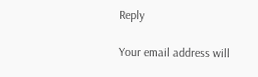Reply

Your email address will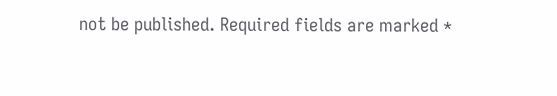not be published. Required fields are marked *